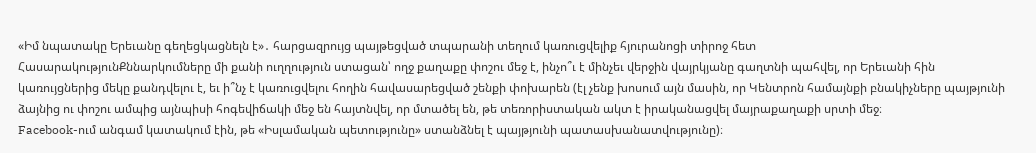«Իմ նպատակը Երեւանը գեղեցկացնելն է»․ հարցազրույց պայթեցված տպարանի տեղում կառուցվելիք հյուրանոցի տիրոջ հետ
ՀասարակությունՔննարկումները մի քանի ուղղություն ստացան՝ ողջ քաղաքը փոշու մեջ է, ինչո՞ւ է մինչեւ վերջին վայրկյանը գաղտնի պահվել, որ Երեւանի հին կառույցներից մեկը քանդվելու է, եւ ի՞նչ է կառուցվելու հողին հավասարեցված շենքի փոխարեն (էլ չենք խոսում այն մասին, որ Կենտրոն համայնքի բնակիչները պայթյունի ձայնից ու փոշու ամպից այնպիսի հոգեվիճակի մեջ են հայտնվել, որ մտածել են, թե տեռորիստական ակտ է իրականացվել մայրաքաղաքի սրտի մեջ։
Facebook-ում անգամ կատակում էին, թե «Իսլամական պետությունը» ստանձնել է պայթյունի պատասխանատվությունը)։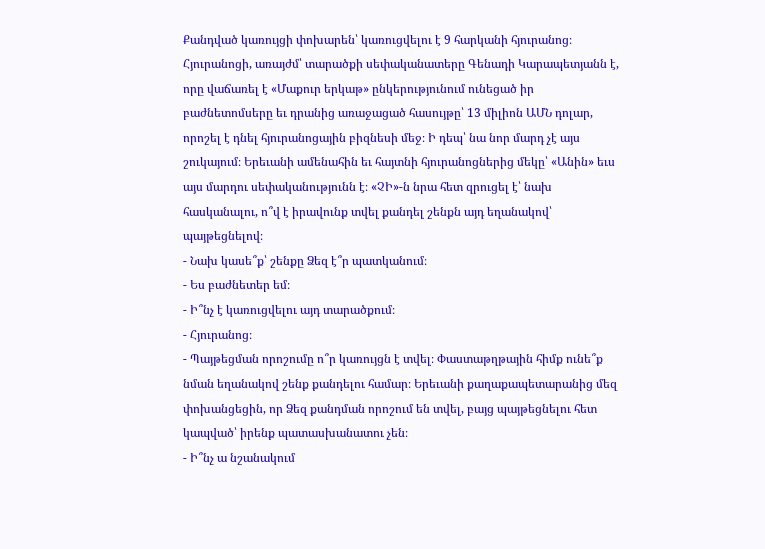Քանդված կառույցի փոխարեն՝ կառուցվելու է 9 հարկանի հյուրանոց։ Հյուրանոցի, առայժմ՝ տարածքի սեփականատերը Գենադի Կարապետյանն է, որը վաճառել է «Մաքուր երկաթ» ընկերությունում ունեցած իր բաժնետոմսերը եւ դրանից առաջացած հասույթը՝ 13 միլիոն ԱՄՆ դոլար, որոշել է դնել հյուրանոցային բիզնեսի մեջ։ Ի դեպ՝ նա նոր մարդ չէ այս շուկայում։ Երեւանի ամենահին եւ հայտնի հյուրանոցներից մեկը՝ «Անին» եւս այս մարդու սեփականությունն է։ «ՉԻ»-ն նրա հետ զրուցել է՝ նախ հասկանալու, ո՞վ է իրավունք տվել քանդել շենքն այդ եղանակով՝ պայթեցնելով։
- Նախ կասե՞ք՝ շենքը Ձեզ է՞ր պատկանում։
- Ես բաժնետեր եմ։
- Ի՞նչ է կառուցվելու այդ տարածքում։
- Հյուրանոց։
- Պայթեցման որոշումը ո՞ր կառույցն է տվել։ Փաստաթղթային հիմք ունե՞ք նման եղանակով շենք քանդելու համար։ Երեւանի քաղաքապետարանից մեզ փոխանցեցին, որ Ձեզ քանդման որոշում են տվել, բայց պայթեցնելու հետ կապված՝ իրենք պատասխանատու չեն։
- Ի՞նչ ա նշանակում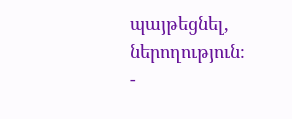պայթեցնել, ներողություն։
-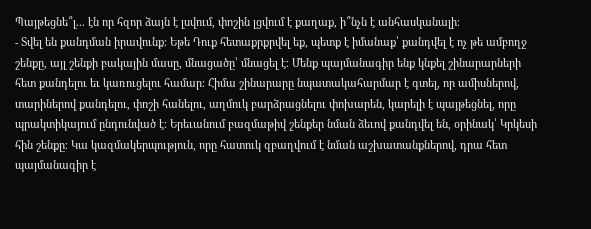Պայթեցնե՞լ... էն որ հզոր ձայն է լսվում, փոշին լցվում է քաղաք, ի՞նչն է անհասկանալի։
- Տվել են քանդման իրավունք։ Եթե Դուք հետաքրքրվել եք, պետք է իմանաք՝ քանդվել է ոչ թե ամբողջ շենքը, այլ շենքի բակային մասը, մնացածը՝ մնացել է։ Մենք պայմանագիր ենք կնքել շինարարների հետ քանդելու եւ կառուցելու համար։ Հիմա շինարարը նպատակահարմար է գտել, որ ամիսներով, տարիներով քանդելու, փոշի հանելու, աղմուկ բարձրացնելու փոխարեն, կարելի է պայթեցնել, որը պրակտիկայում ընդունված է։ Երեւանում բազմաթիվ շենքեր նման ձեւով քանդվել են, օրինակ՝ Կրկեսի հին շենքը։ Կա կազմակերպություն, որը հատուկ զբաղվում է նման աշխատանքներով, դրա հետ պայմանագիր է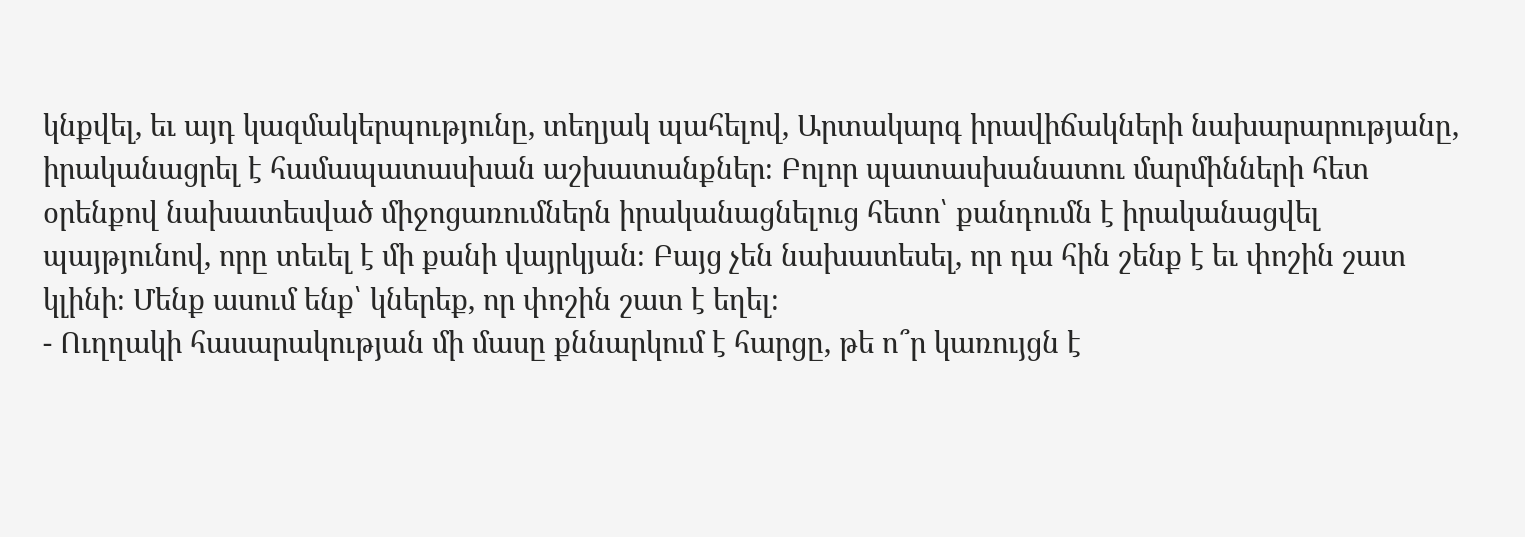կնքվել, եւ այդ կազմակերպությունը, տեղյակ պահելով, Արտակարգ իրավիճակների նախարարությանը, իրականացրել է համապատասխան աշխատանքներ։ Բոլոր պատասխանատու մարմինների հետ օրենքով նախատեսված միջոցառումներն իրականացնելուց հետո՝ քանդումն է իրականացվել պայթյունով, որը տեւել է մի քանի վայրկյան։ Բայց չեն նախատեսել, որ դա հին շենք է եւ փոշին շատ կլինի։ Մենք ասում ենք՝ կներեք, որ փոշին շատ է եղել։
- Ուղղակի հասարակության մի մասը քննարկում է հարցը, թե ո՞ր կառույցն է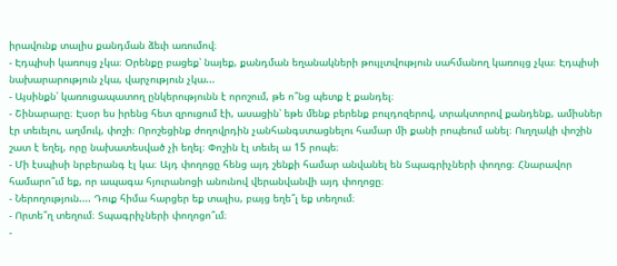իրավունք տալիս քանդման ձեւի առումով։
- Էդպիսի կառույց չկա։ Օրենքը բացեք՝ նայեք, քանդման եղանակների թույլտվություն սահմանող կառույց չկա։ Էդպիսի նախարարություն չկա, վարչություն չկա...
- Այսինքն՝ կառուցապատող ընկերությունն է որոշում, թե ո՞նց պետք է քանդել։
- Շինարարը։ Էսօր ես իրենց հետ զրուցում էի, ասացին՝ եթե մենք բերենք բուլդոզերով, տրակտորով քանդենք, ամիսներ էր տեւելու, աղմուկ, փոշի։ Որոշեցինք ժողովրդին չանհանգստացնելու համար մի քանի րոպեում անել։ Ուղղակի փոշին շատ է եղել, որը նախատեսված չի եղել։ Փոշին էլ տեւել ա 15 րոպե։
- Մի էսպիսի նրբերանգ էլ կա։ Այդ փողոցը հենց այդ շենքի համար անվանել են Տպագրիչների փողոց։ Հնարավոր համարո՞ւմ եք, որ ապագա հյուրանոցի անունով վերանվանվի այդ փողոցը։
- Ներողություն.... Դուք հիմա հարցեր եք տալիս, բայց եղե՞լ եք տեղում։
- Որտե՞ղ տեղում։ Տպագրիչների փողոցո՞ւմ։
-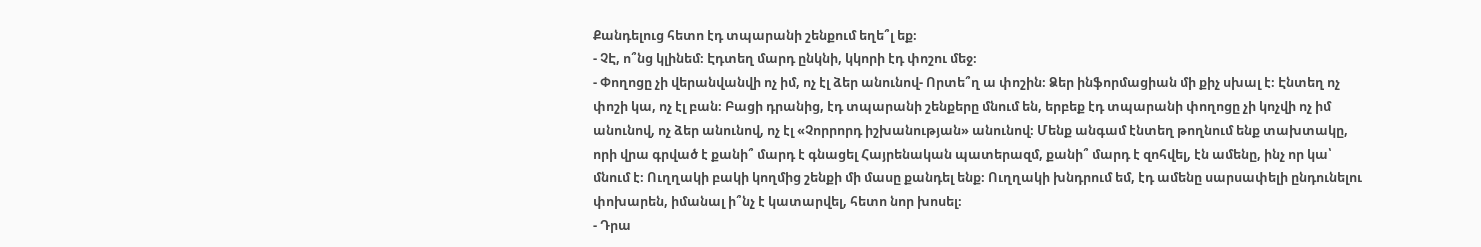Քանդելուց հետո էդ տպարանի շենքում եղե՞լ եք։
- ՉԷ, ո՞նց կլինեմ։ Էդտեղ մարդ ընկնի, կկորի էդ փոշու մեջ։
- Փողոցը չի վերանվանվի ոչ իմ, ոչ էլ ձեր անունով- Որտե՞ղ ա փոշին։ Ձեր ինֆորմացիան մի քիչ սխալ է։ Էնտեղ ոչ փոշի կա, ոչ էլ բան։ Բացի դրանից, էդ տպարանի շենքերը մնում են, երբեք էդ տպարանի փողոցը չի կոչվի ոչ իմ անունով, ոչ ձեր անունով, ոչ էլ «Չորրորդ իշխանության» անունով։ Մենք անգամ էնտեղ թողնում ենք տախտակը, որի վրա գրված է քանի՞ մարդ է գնացել Հայրենական պատերազմ, քանի՞ մարդ է զոհվել, էն ամենը, ինչ որ կա՝ մնում է։ Ուղղակի բակի կողմից շենքի մի մասը քանդել ենք։ Ուղղակի խնդրում եմ, էդ ամենը սարսափելի ընդունելու փոխարեն, իմանալ ի՞նչ է կատարվել, հետո նոր խոսել։
- Դրա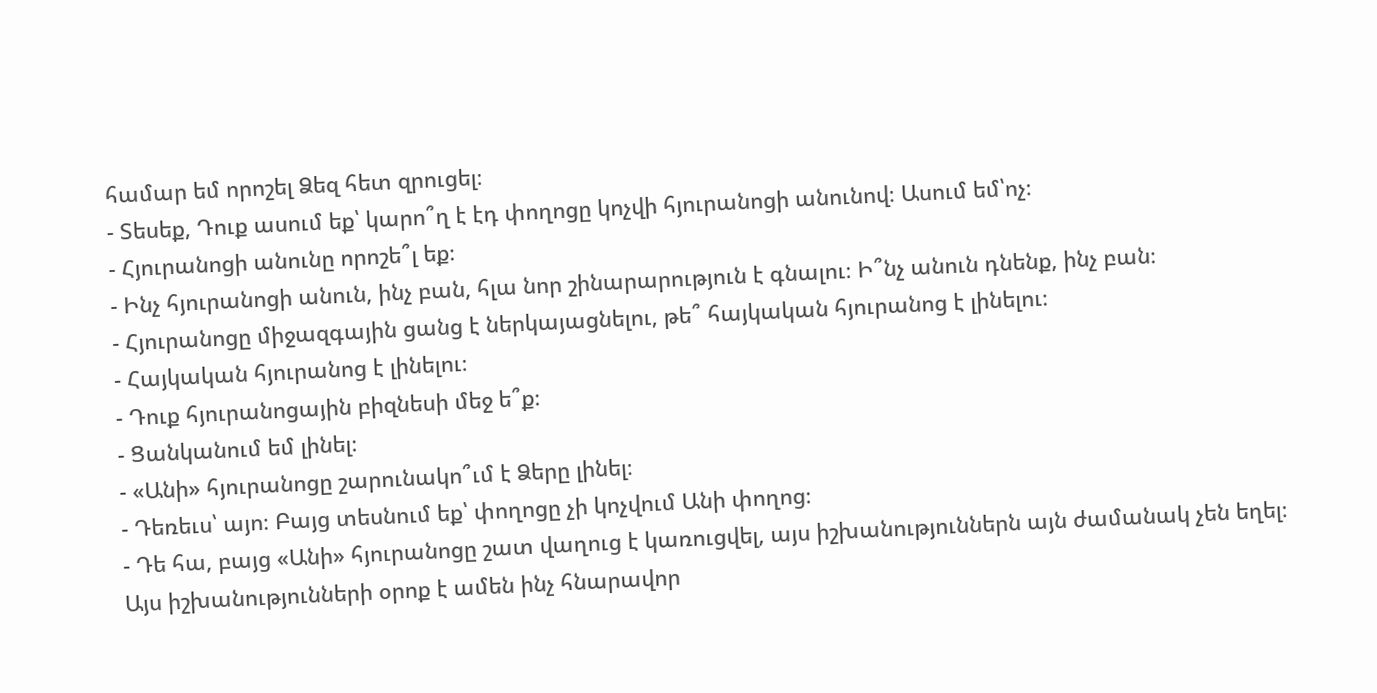համար եմ որոշել Ձեզ հետ զրուցել։
- Տեսեք, Դուք ասում եք՝ կարո՞ղ է էդ փողոցը կոչվի հյուրանոցի անունով։ Ասում եմ՝ոչ։
- Հյուրանոցի անունը որոշե՞լ եք։
- Ինչ հյուրանոցի անուն, ինչ բան, հլա նոր շինարարություն է գնալու։ Ի՞նչ անուն դնենք, ինչ բան։
- Հյուրանոցը միջազգային ցանց է ներկայացնելու, թե՞ հայկական հյուրանոց է լինելու։
- Հայկական հյուրանոց է լինելու։
- Դուք հյուրանոցային բիզնեսի մեջ ե՞ք։
- Ցանկանում եմ լինել։
- «Անի» հյուրանոցը շարունակո՞ւմ է Ձերը լինել։
- Դեռեւս՝ այո։ Բայց տեսնում եք՝ փողոցը չի կոչվում Անի փողոց։
- Դե հա, բայց «Անի» հյուրանոցը շատ վաղուց է կառուցվել, այս իշխանություններն այն ժամանակ չեն եղել։ Այս իշխանությունների օրոք է ամեն ինչ հնարավոր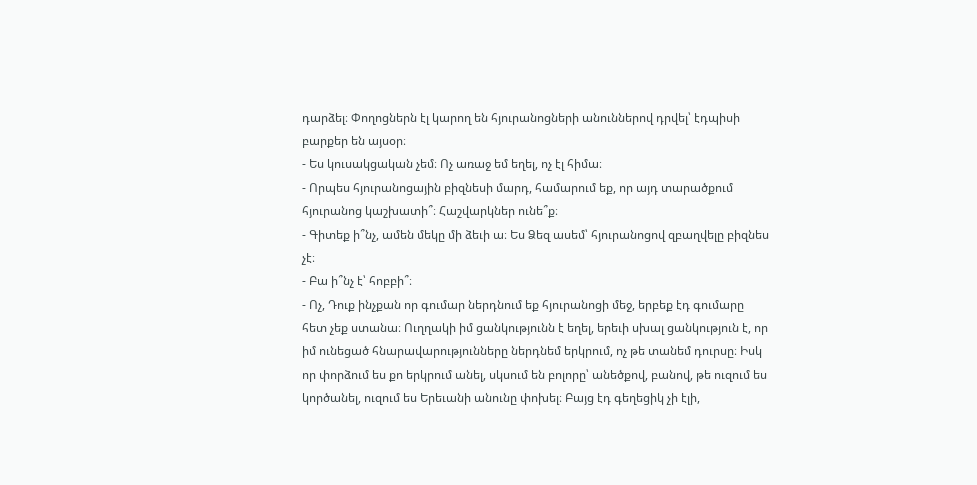դարձել։ Փողոցներն էլ կարող են հյուրանոցների անուններով դրվել՝ էդպիսի բարքեր են այսօր։
- Ես կուսակցական չեմ։ Ոչ առաջ եմ եղել, ոչ էլ հիմա։
- Որպես հյուրանոցային բիզնեսի մարդ, համարում եք, որ այդ տարածքում հյուրանոց կաշխատի՞։ Հաշվարկներ ունե՞ք։
- Գիտեք ի՞նչ, ամեն մեկը մի ձեւի ա։ Ես Ձեզ ասեմ՝ հյուրանոցով զբաղվելը բիզնես չէ։
- Բա ի՞նչ է՝ հոբբի՞։
- Ոչ, Դուք ինչքան որ գումար ներդնում եք հյուրանոցի մեջ, երբեք էդ գումարը հետ չեք ստանա։ Ուղղակի իմ ցանկությունն է եղել, երեւի սխալ ցանկություն է, որ իմ ունեցած հնարավարությունները ներդնեմ երկրում, ոչ թե տանեմ դուրսը։ Իսկ որ փորձում ես քո երկրում անել, սկսում են բոլորը՝ անեծքով, բանով, թե ուզում ես կործանել, ուզում ես Երեւանի անունը փոխել։ Բայց էդ գեղեցիկ չի էլի,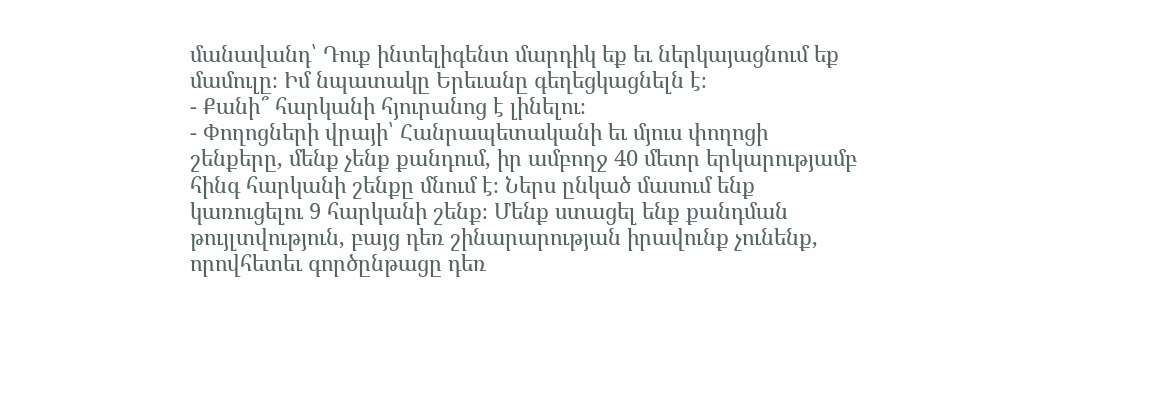մանավանդ՝ Դուք ինտելիգենտ մարդիկ եք եւ ներկայացնում եք մամուլը։ Իմ նպատակը Երեւանը գեղեցկացնելն է։
- Քանի՞ հարկանի հյուրանոց է լինելու։
- Փողոցների վրայի՝ Հանրապետականի եւ մյուս փողոցի շենքերը, մենք չենք քանդում, իր ամբողջ 40 մետր երկարությամբ հինգ հարկանի շենքը մնում է։ Ներս ընկած մասում ենք կառուցելու 9 հարկանի շենք։ Մենք ստացել ենք քանդման թույլտվություն, բայց դեռ շինարարության իրավունք չունենք, որովհետեւ գործընթացը դեռ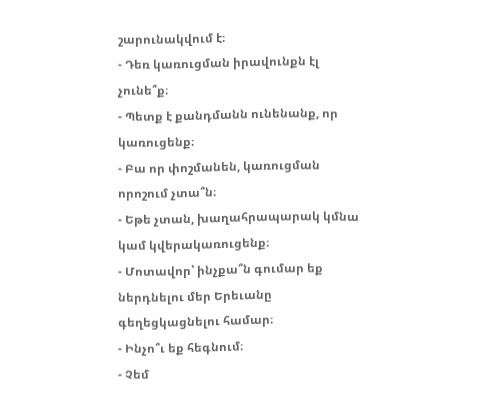շարունակվում է։
- Դեռ կառուցման իրավունքն էլ չունե՞ք։
- Պետք է քանդմանն ունենանք, որ կառուցենք։
- Բա որ փոշմանեն, կառուցման որոշում չտա՞ն։
- Եթե չտան, խաղահրապարակ կմնա կամ կվերակառուցենք։
- Մոտավոր՝ ինչքա՞ն գումար եք ներդնելու մեր Երեւանը գեղեցկացնելու համար։
- Ինչո՞ւ եք հեգնում։
- Չեմ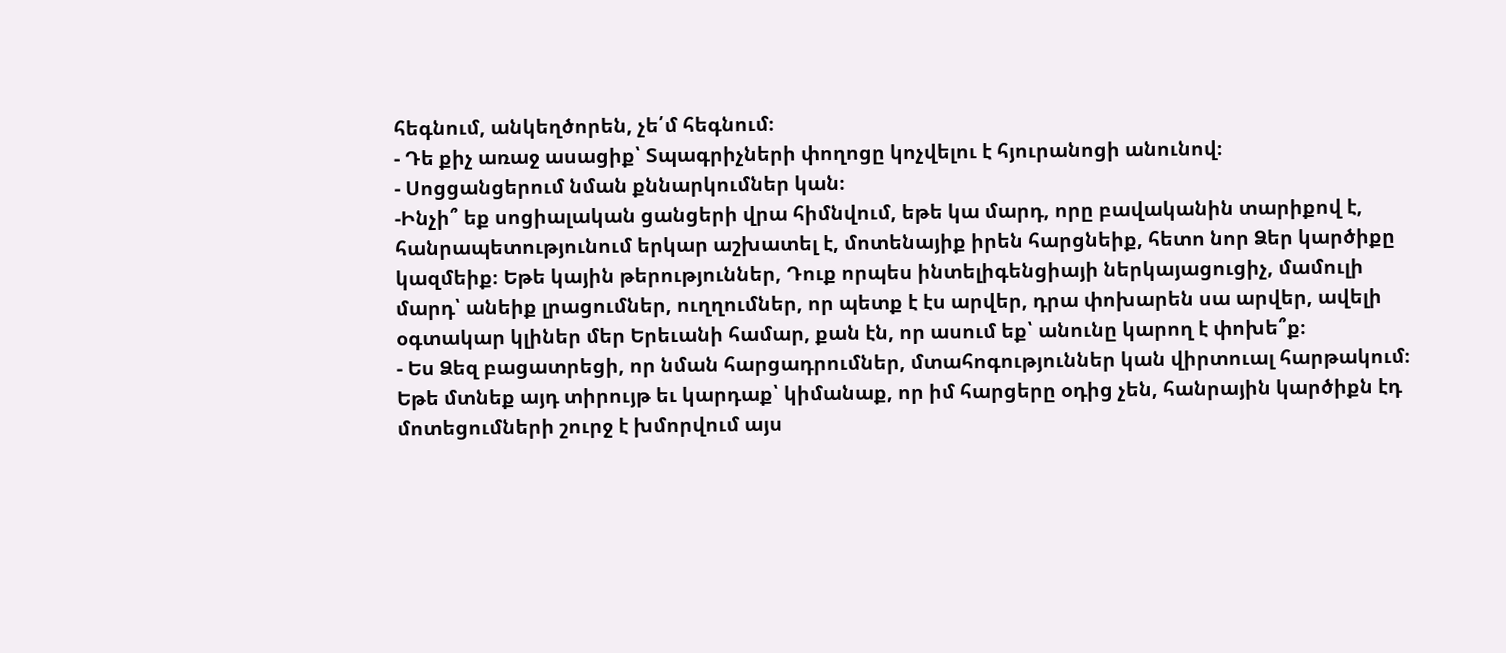հեգնում, անկեղծորեն, չե՛մ հեգնում։
- Դե քիչ առաջ ասացիք՝ Տպագրիչների փողոցը կոչվելու է հյուրանոցի անունով։
- Սոցցանցերում նման քննարկումներ կան։
-Ինչի՞ եք սոցիալական ցանցերի վրա հիմնվում, եթե կա մարդ, որը բավականին տարիքով է, հանրապետությունում երկար աշխատել է, մոտենայիք իրեն հարցնեիք, հետո նոր Ձեր կարծիքը կազմեիք։ Եթե կային թերություններ, Դուք որպես ինտելիգենցիայի ներկայացուցիչ, մամուլի մարդ՝ անեիք լրացումներ, ուղղումներ, որ պետք է էս արվեր, դրա փոխարեն սա արվեր, ավելի օգտակար կլիներ մեր Երեւանի համար, քան էն, որ ասում եք՝ անունը կարող է փոխե՞ք։
- Ես Ձեզ բացատրեցի, որ նման հարցադրումներ, մտահոգություններ կան վիրտուալ հարթակում։ Եթե մտնեք այդ տիրույթ եւ կարդաք՝ կիմանաք, որ իմ հարցերը օդից չեն, հանրային կարծիքն էդ մոտեցումների շուրջ է խմորվում այս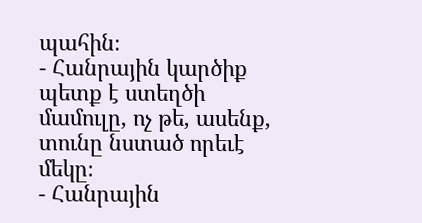պահին։
- Հանրային կարծիք պետք է ստեղծի մամուլը, ոչ թե, ասենք, տունը նստած որեւէ մեկը։
- Հանրային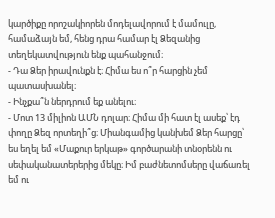կարծիքը որոշակիորեն մոդելավորում է մամուլը, համաձայն եմ, հենց դրա համար էլ Ձեզանից տեղեկատվություն ենք պահանջում։
- Դա Ձեր իրավունքն է։ Հիմա ես ո՞ր հարցին չեմ պատասխանել։
- Ինչքա՞ն ներդրում եք անելու։
- Մոտ 13 միլիոն ԱՄՆ դոլար։ Հիմա մի հատ էլ ասեք՝ էդ փողը Ձեզ որտեղի՞ց։ Միանգամից կանխեմ Ձեր հարցը՝ ես եղել եմ «Մաքուր երկաթ» գործարանի տնօրենն ու սեփականատերերից մեկը։ Իմ բաժնետոմսերը վաճառել եմ ու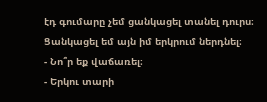էդ գումարը չեմ ցանկացել տանել դուրս։ Ցանկացել եմ այն իմ երկրում ներդնել։
- Նո՞ր եք վաճառել։
- Երկու տարի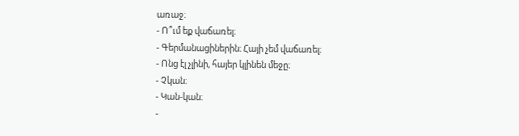առաջ։
- Ո՞ւմ եք վաճառել։
- Գերմանացիներին։ Հայի չեմ վաճառել։
- Ոնց էլ չլինի, հայեր կլինեն մեջը։
- Չկան։
- Կան-կան։
-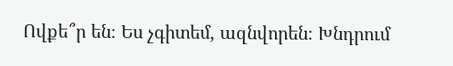Ովքե՞ր են։ Ես չգիտեմ, ազնվորեն։ Խնդրում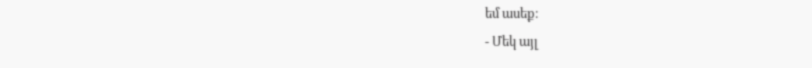եմ ասեք։
- Մեկ այլ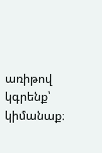առիթով կգրենք՝ կիմանաք։